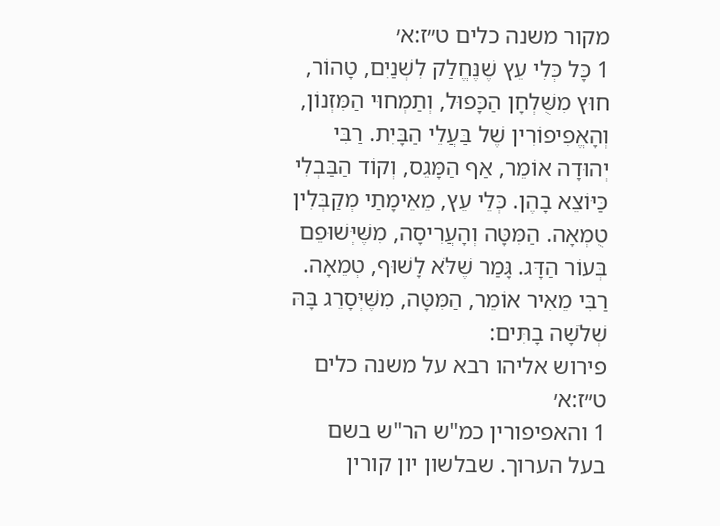מקור משנה כלים ט״ז:א׳
1 כָּל כְּלִי עֵץ שֶׁנֶּחֱלַק לִשְׁנַיִם, טָהוֹר, חוּץ מִשֻּׁלְחָן הַכָּפוּל, וְתַמְחוּי הַמִּזְנוֹן, וְהָאֱפִיפוֹרִין שֶׁל בַּעֲלֵי הַבָּיִת. רַבִּי יְהוּדָה אוֹמֵר, אַף הַמָּגֵס, וְקוֹד הַבַּבְלִי כַּיּוֹצֵא בָהֶן. כְּלֵי עֵץ, מֵאֵימָתַי מְקַבְּלִין טֻמְאָה. הַמִּטָּה וְהָעֲרִיסָה, מִשֶּׁיְּשׁוּפֵם בְּעוֹר הַדָּג. גָּמַר שֶׁלֹּא לָשׁוּף, טְמֵאָה. רַבִּי מֵאִיר אוֹמֵר, הַמִּטָּה, מִשֶּׁיְּסָרֵג בָּהּ שְׁלֹשָׁה בָתִּים:
פירוש אליהו רבא על משנה כלים ט״ז:א׳
1 והאפיפורין כמ"ש הר"ש בשם בעל הערוך. שבלשון יון קורין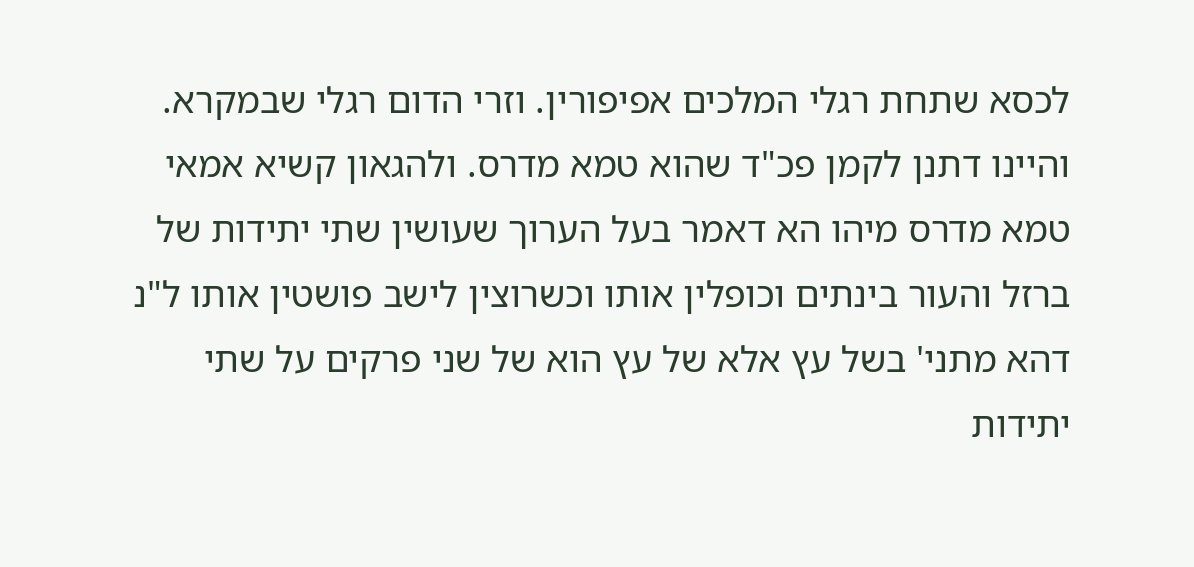לכסא שתחת רגלי המלכים אפיפורין. וזרי הדום רגלי שבמקרא. והיינו דתנן לקמן פכ"ד שהוא טמא מדרס. ולהגאון קשיא אמאי טמא מדרס מיהו הא דאמר בעל הערוך שעושין שתי יתידות של ברזל והעור בינתים וכופלין אותו וכשרוצין לישב פושטין אותו ל"נ דהא מתני' בשל עץ אלא של עץ הוא של שני פרקים על שתי יתידות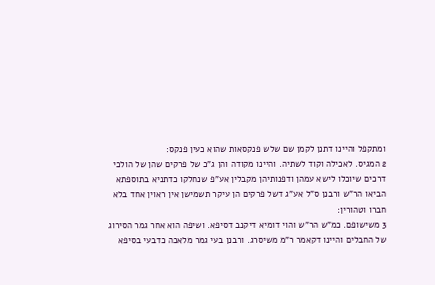ומתקפל והיינו דתנן לקמן שם שלש פנקסאות שהוא כעין פנקס:
2 המגיס. לאכילה וקוד לשתיה. והיינו מקודה והן ג"כ של פרקים שהן של הולכי דרכים שיוכלו לישא עמהן ודפנותיהן מקבלין אע"פ שנחלקו כדתניא בתוספתא הביאו הר"ש ורבנן ס"ל אע"ג דשל פרקים הן עיקר תשמישן אין ראוין אחד בלא חברו וטהורין:
3 משישופם. כמ"ש הר"ש והוי דומיא דיקנב דסיפא. ושיפה הוא אחר גמר הסירוג של החבלים והיינו דקאמר ר"מ משיסרג. ורבנן בעי גמר מלאכה כדבעי בסיפא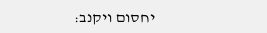יחסום ויקנב: